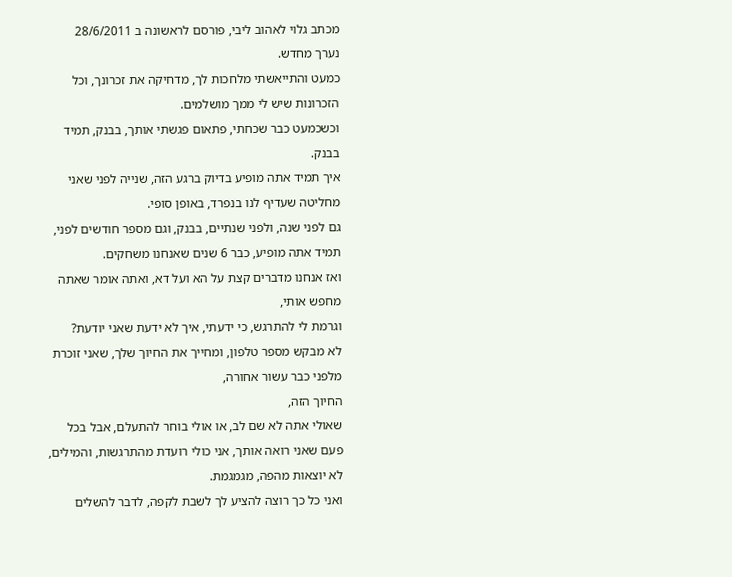מכתב גלוי לאהוב ליבי, פורסם לראשונה ב 28/6/2011
נערך מחדש.
כמעט והתייאשתי מלחכות לך, מדחיקה את זכרונך, וכל הזכרונות שיש לי ממך מושלמים.
וכשכמעט כבר שכחתי, פתאום פגשתי אותך, בבנק, תמיד בבנק.
איך תמיד אתה מופיע בדיוק ברגע הזה, שנייה לפני שאני מחליטה שעדיף לנו בנפרד, באופן סופי.
גם לפני שנה, ולפני שנתיים, בבנק, וגם מספר חודשים לפני, תמיד אתה מופיע, כבר 6 שנים שאנחנו משחקים.
ואז אנחנו מדברים קצת על הא ועל דא, ואתה אומר שאתה מחפש אותי,
וגרמת לי להתרגש, כי ידעתי, איך לא ידעת שאני יודעת?
לא מבקש מספר טלפון, ומחייך את החיוך שלך, שאני זוכרת מלפני כבר עשור אחורה,
החיוך הזה,
שאולי אתה לא שם לב, או אולי בוחר להתעלם, אבל בכל פעם שאני רואה אותך, אני כולי רועדת מהתרגשות, והמילים, לא יוצאות מהפה, מגמגמת.
ואני כל כך רוצה להציע לך לשבת לקפה, לדבר להשלים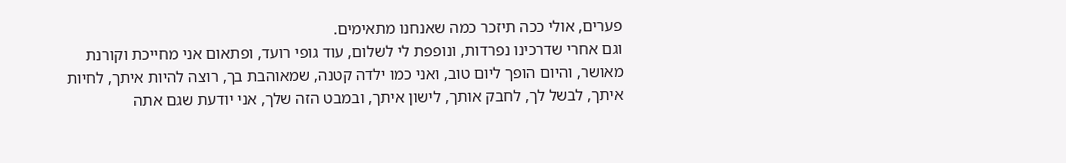פערים, אולי ככה תיזכר כמה שאנחנו מתאימים.
וגם אחרי שדרכינו נפרדות, ונופפת לי לשלום, עוד גופי רועד, ופתאום אני מחייכת וקורנת מאושר, והיום הופך ליום טוב, ואני כמו ילדה קטנה, שמאוהבת בך, רוצה להיות איתך, לחיות איתך, לבשל לך, לחבק אותך, לישון איתך, ובמבט הזה שלך, אני יודעת שגם אתה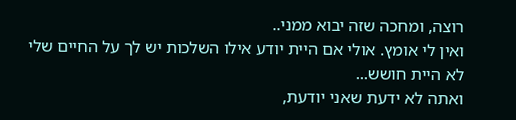רוצה, ומחכה שזה יבוא ממני..
ואין לי אומץ. אולי אם היית יודע אילו השלכות יש לך על החיים שלי לא היית חושש...
ואתה לא ידעת שאני יודעת,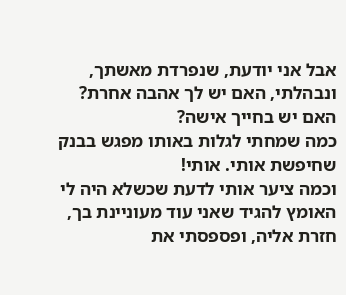אבל אני יודעת, שנפרדת מאשתך, ונבהלתי, האם יש לך אהבה אחרת? האם יש בחייך אישה?
כמה שמחתי לגלות באותו מפגש בבנק שחיפשת אותי. אותי!
וכמה ציער אותי לדעת שכשלא היה לי האומץ להגיד שאני עוד מעוניינת בך, חזרת אליה, ופספסתי את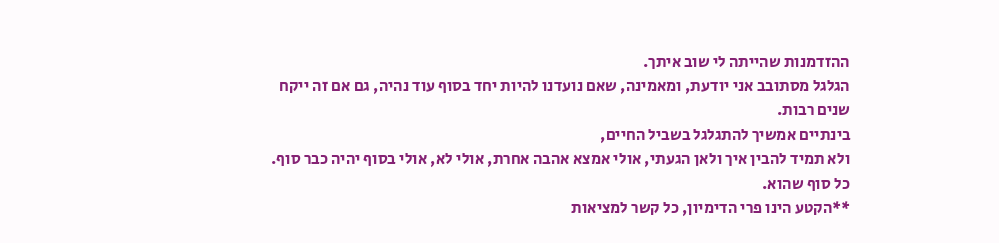ההזדמנות שהייתה לי שוב איתך.
הגלגל מסתובב אני יודעת, ומאמינה, שאם נועדנו להיות יחד בסוף עוד נהיה, גם אם זה ייקח שנים רבות.
בינתיים אמשיך להתגלגל בשביל החיים,
ולא תמיד להבין איך ולאן הגעתי, אולי אמצא אהבה אחרת, אולי לא, אולי בסוף יהיה כבר סוף. כל סוף שהוא.
**הקטע הינו פרי הדימיון, כל קשר למציאות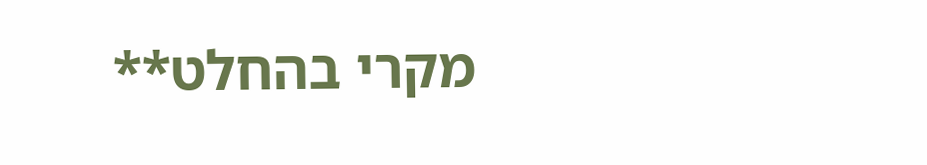מקרי בהחלט**